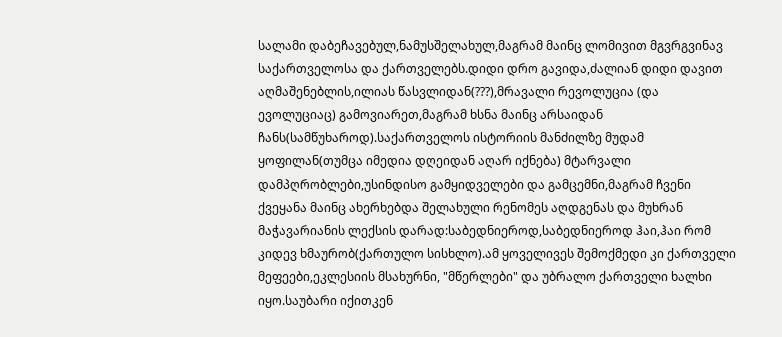სალამი დაბეჩავებულ,ნამუსშელახულ,მაგრამ მაინც ლომივით მგვრგვინავ საქართველოსა და ქართველებს.დიდი დრო გავიდა,ძალიან დიდი დავით აღმაშენებლის,ილიას წასვლიდან(???),მრავალი რევოლუცია (და ევოლუციაც) გამოვიარეთ,მაგრამ ხსნა მაინც არსაიდან ჩანს(სამწუხაროდ).საქართველოს ისტორიის მანძილზე მუდამ ყოფილან(თუმცა იმედია დღეიდან აღარ იქნება) მტარვალი დამპღრობლები,უსინდისო გამყიდველები და გამცემნი,მაგრამ ჩვენი ქვეყანა მაინც ახერხებდა შელახული რენომეს აღდგენას და მუხრან მაჭავარიანის ლექსის დარად:საბედნიეროდ,საბედნიეროდ ჰაი,ჰაი რომ კიდევ ხმაურობ(ქართულო სისხლო).ამ ყოველივეს შემოქმედი კი ქართველი მეფეები,ეკლესიის მსახურნი, "მწერლები" და უბრალო ქართველი ხალხი იყო.საუბარი იქითკენ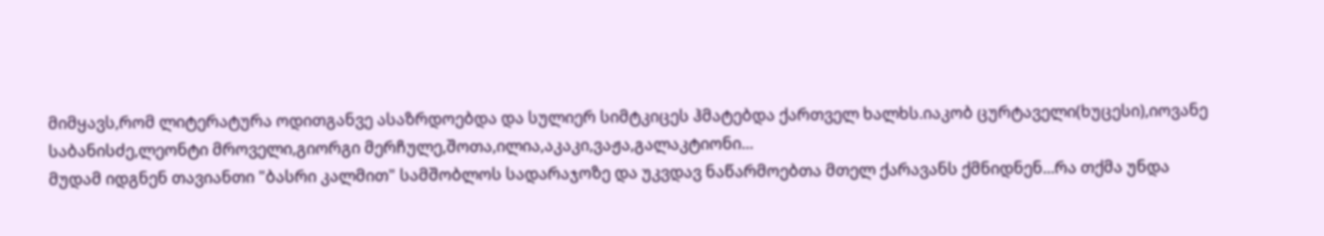მიმყავს,რომ ლიტერატურა ოდითგანვე ასაზრდოებდა და სულიერ სიმტკიცეს ჰმატებდა ქართველ ხალხს.იაკობ ცურტაველი(ხუცესი),იოვანე საბანისძე,ლეონტი მროველი,გიორგი მერჩულე,შოთა,ილია,აკაკი,ვაჟა,გალაკტიონი...
მუდამ იდგნენ თავიანთი "ბასრი კალმით" სამშობლოს სადარაჯოზე და უკვდავ ნაწარმოებთა მთელ ქარავანს ქმნიდნენ...რა თქმა უნდა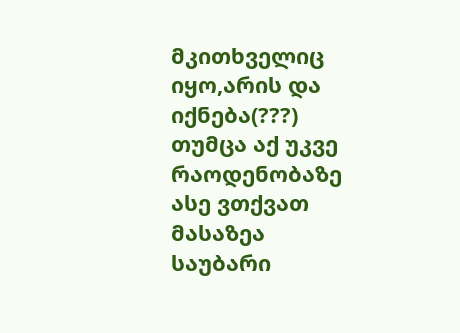მკითხველიც იყო,არის და იქნება(???) თუმცა აქ უკვე რაოდენობაზე ასე ვთქვათ მასაზეა საუბარი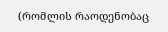(რომლის რაოდენობაც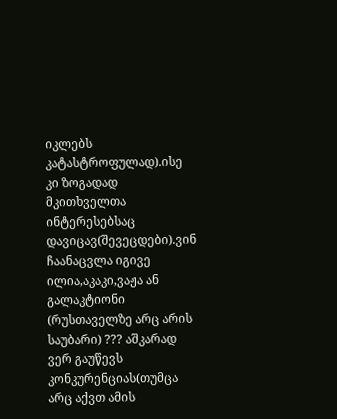იკლებს კატასტროფულად).ისე კი ზოგადად მკითხველთა ინტერესებსაც დავიცავ(შევეცდები).ვინ ჩაანაცვლა იგივე ილია,აკაკი,ვაჟა ან გალაკტიონი (რუსთაველზე არც არის საუბარი) ??? აშკარად ვერ გაუწევს კონკურენციას(თუმცა არც აქვთ ამის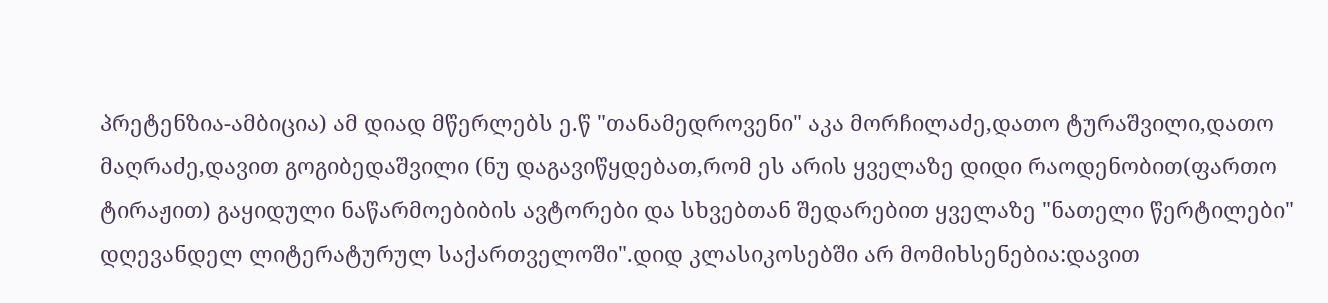პრეტენზია-ამბიცია) ამ დიად მწერლებს ე.წ "თანამედროვენი" აკა მორჩილაძე,დათო ტურაშვილი,დათო მაღრაძე,დავით გოგიბედაშვილი (ნუ დაგავიწყდებათ,რომ ეს არის ყველაზე დიდი რაოდენობით(ფართო ტირაჟით) გაყიდული ნაწარმოებიბის ავტორები და სხვებთან შედარებით ყველაზე "ნათელი წერტილები" დღევანდელ ლიტერატურულ საქართველოში".დიდ კლასიკოსებში არ მომიხსენებია:დავით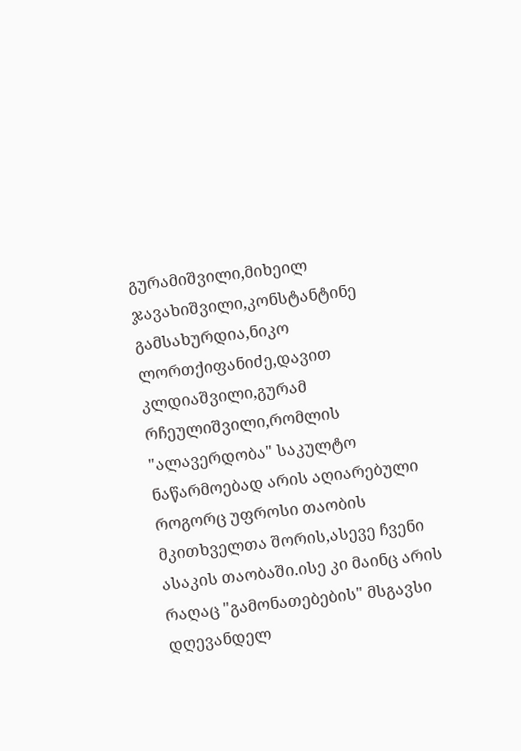გურამიშვილი,მიხეილ ჯავახიშვილი,კონსტანტინე გამსახურდია,ნიკო ლორთქიფანიძე,დავით კლდიაშვილი,გურამ რჩეულიშვილი,რომლის "ალავერდობა" საკულტო ნაწარმოებად არის აღიარებული როგორც უფროსი თაობის მკითხველთა შორის,ასევე ჩვენი ასაკის თაობაში.ისე კი მაინც არის რაღაც "გამონათებების" მსგავსი დღევანდელ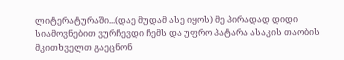ლიტერატურაში...(დაე მუდამ ასე იყოს) მე პირადად დიდი სიამოვნებით ვურჩევდი ჩემს და უფრო პატარა ასაკის თაობის მკითხველთ გაეცნონ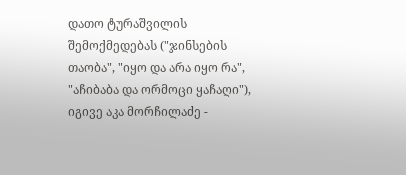დათო ტურაშვილის შემოქმედებას ("ჯინსების თაობა", "იყო და არა იყო რა", "აჩიბაბა და ორმოცი ყაჩაღი"), იგივე აკა მორჩილაძე -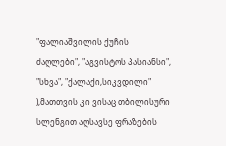"ფალიაშვილის ქუჩის ძაღლები", "აგვისტოს პასიანსი", "სხვა", "ქალაქი,სიკვდილი" ),მათთვის კი ვისაც თბილისური სლენგით აღსავსე ფრაზების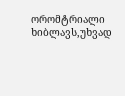ორომტრიალი ხიბლავს,უხვად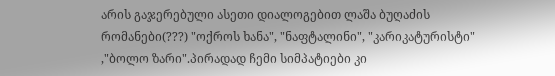არის გაჯერებული ასეთი დიალოგებით ლაშა ბუღაძის რომანები(???) "ოქროს ხანა", "ნაფტალინი", "კარიკატურისტი" ,"ბოლო ზარი".პირადად ჩემი სიმპატიები კი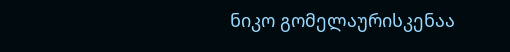ნიკო გომელაურისკენაა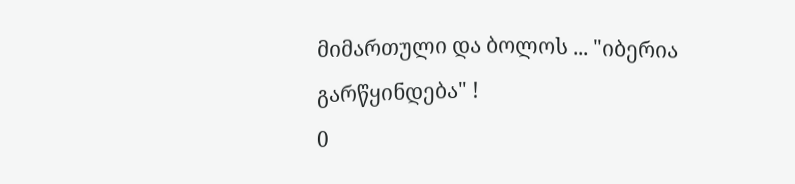მიმართული და ბოლოს ... "იბერია გარწყინდება" !
0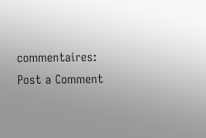commentaires:
Post a Comment